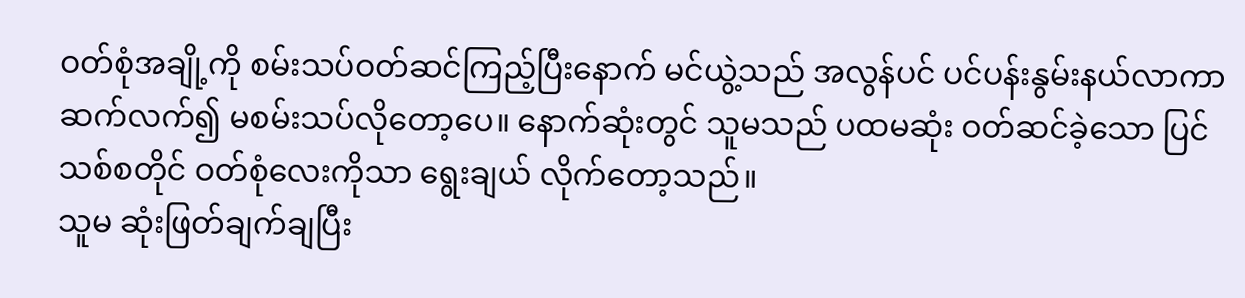ဝတ်စုံအချို့ကို စမ်းသပ်ဝတ်ဆင်ကြည့်ပြီးနောက် မင်ယွဲ့သည် အလွန်ပင် ပင်ပန်းနွမ်းနယ်လာကာ ဆက်လက်၍ မစမ်းသပ်လိုတော့ပေ။ နောက်ဆုံးတွင် သူမသည် ပထမဆုံး ဝတ်ဆင်ခဲ့သော ပြင် သစ်စတိုင် ဝတ်စုံလေးကိုသာ ရွေးချယ် လိုက်တော့သည်။
သူမ ဆုံးဖြတ်ချက်ချပြီး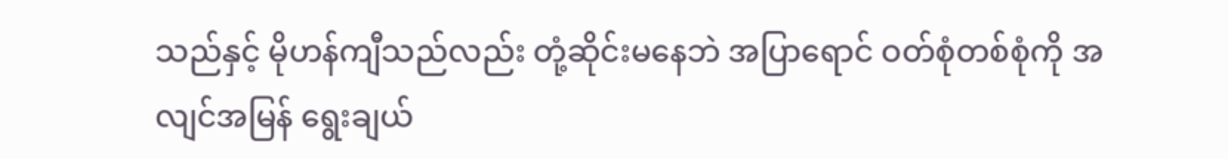သည်နှင့် မိုဟန်ကျီသည်လည်း တုံ့ဆိုင်းမနေဘဲ အပြာရောင် ဝတ်စုံတစ်စုံကို အလျင်အမြန် ရွေးချယ်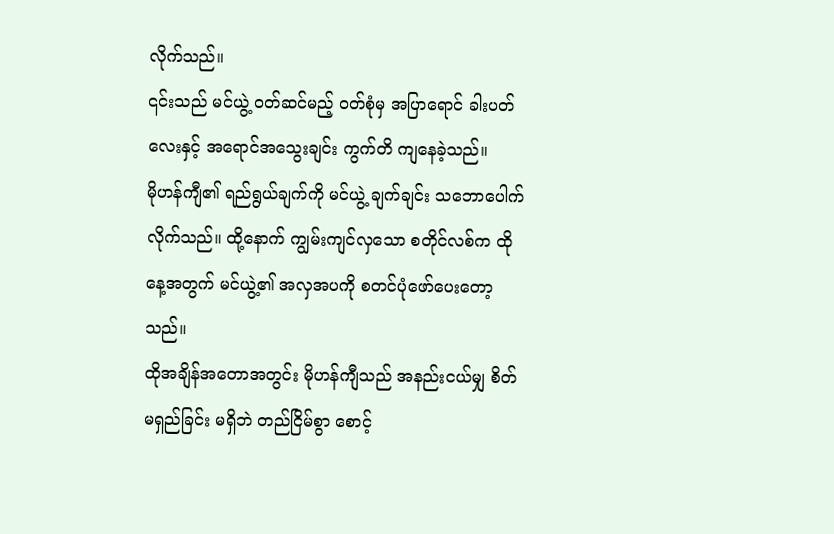လိုက်သည်။
၎င်းသည် မင်ယွဲ့ ဝတ်ဆင်မည့် ဝတ်စုံမှ အပြာရောင် ခါးပတ်လေးနှင့် အရောင်အသွေးချင်း ကွက်တိ ကျနေခဲ့သည်။
မိုဟန်ကျီ၏ ရည်ရွယ်ချက်ကို မင်ယွဲ့ ချက်ချင်း သဘောပေါက်လိုက်သည်။ ထို့နောက် ကျွမ်းကျင်လှသော စတိုင်လစ်က ထိုနေ့အတွက် မင်ယွဲ့၏ အလှအပကို စတင်ပုံဖော်ပေးတော့သည်။
ထိုအချိန်အတောအတွင်း မိုဟန်ကျီသည် အနည်းငယ်မျှ စိတ်မရှည်ခြင်း မရှိဘဲ တည်ငြိမ်စွာ စောင့်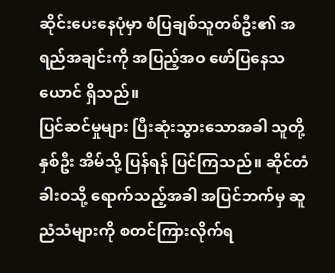ဆိုင်းပေးနေပုံမှာ စံပြချစ်သူတစ်ဦး၏ အရည်အချင်းကို အပြည့်အဝ ဖော်ပြနေသယောင် ရှိသည်။
ပြင်ဆင်မှုများ ပြီးဆုံးသွားသောအခါ သူတို့နှစ်ဦး အိမ်သို့ ပြန်ရန် ပြင်ကြသည်။ ဆိုင်တံခါးဝသို့ ရောက်သည့်အခါ အပြင်ဘက်မှ ဆူညံသံများကို စတင်ကြားလိုက်ရ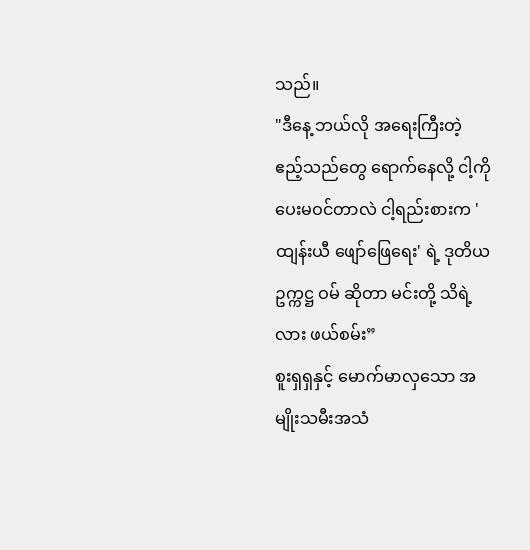သည်။
"ဒီနေ့ ဘယ်လို အရေးကြီးတဲ့ ဧည့်သည်တွေ ရောက်နေလို့ ငါ့ကို ပေးမဝင်တာလဲ ငါ့ရည်းစားက 'ထျန်းယီ ဖျော်ဖြေရေး' ရဲ့ ဒုတိယဥက္ကဋ္ဌ ဝမ် ဆိုတာ မင်းတို့ သိရဲ့လား ဖယ်စမ်း”
စူးရှရှနှင့် မောက်မာလှသော အမျိုးသမီးအသံ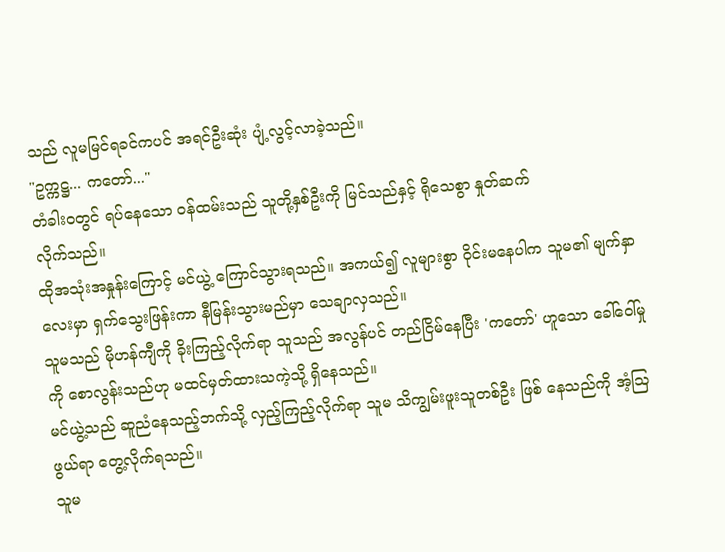သည် လူမမြင်ရခင်ကပင် အရင်ဦးဆုံး ပျံ့လွင့်လာခဲ့သည်။
"ဥက္ကဋ္ဌ... ကတော်..."
တံခါးဝတွင် ရပ်နေသော ဝန်ထမ်းသည် သူတို့နှစ်ဦးကို မြင်သည်နှင့် ရိုသေစွာ နှုတ်ဆက်
လိုက်သည်။
ထိုအသုံးအနှုန်းကြောင့် မင်ယွဲ့ ကြောင်သွားရသည်။ အကယ်၍ လူများစွာ ဝိုင်းမနေပါက သူမ၏ မျက်နှာလေးမှာ ရှက်သွေးဖြန်းကာ နီမြန်းသွားမည်မှာ သေချာလှသည်။
သူမသည် မိုဟန်ကျီကို ခိုးကြည့်လိုက်ရာ သူသည် အလွန်ပင် တည်ငြိမ်နေပြီး 'ကတော်' ဟူသော ခေါ်ဝေါ်မှုကို စောလွန်းသည်ဟု မထင်မှတ်ထားသကဲ့သို့ ရှိနေသည်။
မင်ယွဲ့သည် ဆူညံနေသည့်ဘက်သို့ လှည့်ကြည့်လိုက်ရာ သူမ သိကျွမ်းဖူးသူတစ်ဦး ဖြစ် နေသည်ကို အံ့ဩဖွယ်ရာ တွေ့လိုက်ရသည်။
သူမ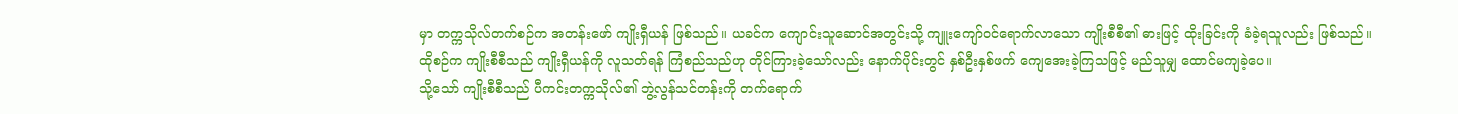မှာ တက္ကသိုလ်တက်စဉ်က အတန်းဖော် ကျိုးရှီယန် ဖြစ်သည်။ ယခင်က ကျောင်းသူဆောင်အတွင်းသို့ ကျူးကျော်ဝင်ရောက်လာသော ကျိုးစီစီ၏ ဓားဖြင့် ထိုးခြင်းကို ခံခဲ့ရသူလည်း ဖြစ်သည်။
ထိုစဉ်က ကျိုးစီစီသည် ကျိုးရှီယန်ကို လူသတ်ရန် ကြံစည်သည်ဟု တိုင်ကြားခဲ့သော်လည်း နောက်ပိုင်းတွင် နှစ်ဦးနှစ်ဖက် ကျေအေးခဲ့ကြသဖြင့် မည်သူမျှ ထောင်မကျခဲ့ပေ။
သို့သော် ကျိုးစီစီသည် ပီကင်းတက္ကသိုလ်၏ ဘွဲ့လွန်သင်တန်းကို တက်ရောက်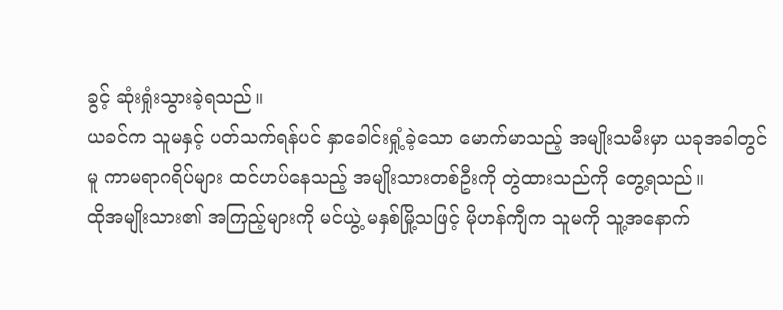ခွင့် ဆုံးရှုံးသွားခဲ့ရသည်။
ယခင်က သူမနှင့် ပတ်သက်ရန်ပင် နှာခေါင်းရှုံ့ခဲ့သော မောက်မာသည့် အမျိုးသမီးမှာ ယခုအခါတွင်မူ ကာမရာဂရိပ်များ ထင်ဟပ်နေသည့် အမျိုးသားတစ်ဦးကို တွဲထားသည်ကို တွေ့ရသည်။
ထိုအမျိုးသား၏ အကြည့်များကို မင်ယွဲ့ မနှစ်မြို့သဖြင့် မိုဟန်ကျီက သူမကို သူ့အနောက်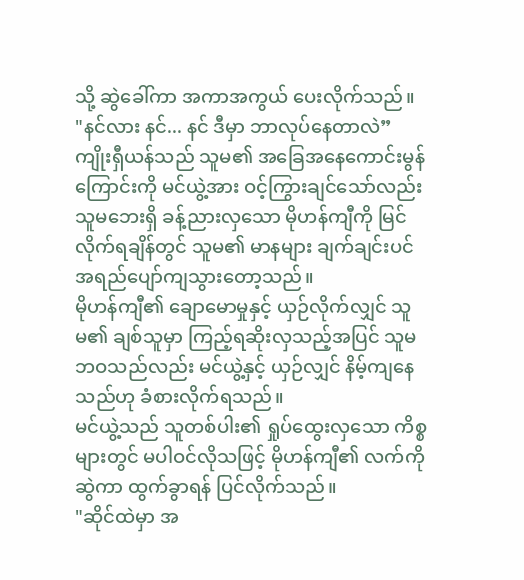သို့ ဆွဲခေါ်ကာ အကာအကွယ် ပေးလိုက်သည်။
"နင်လား နင်... နင် ဒီမှာ ဘာလုပ်နေတာလဲ”
ကျိုးရှီယန်သည် သူမ၏ အခြေအနေကောင်းမွန်ကြောင်းကို မင်ယွဲ့အား ဝင့်ကြွားချင်သော်လည်း သူမဘေးရှိ ခန့်ညားလှသော မိုဟန်ကျီကို မြင်လိုက်ရချိန်တွင် သူမ၏ မာနများ ချက်ချင်းပင် အရည်ပျော်ကျသွားတော့သည်။
မိုဟန်ကျီ၏ ချောမောမှုနှင့် ယှဉ်လိုက်လျှင် သူမ၏ ချစ်သူမှာ ကြည့်ရဆိုးလှသည့်အပြင် သူမဘဝသည်လည်း မင်ယွဲ့နှင့် ယှဉ်လျှင် နိမ့်ကျနေသည်ဟု ခံစားလိုက်ရသည်။
မင်ယွဲ့သည် သူတစ်ပါး၏ ရှုပ်ထွေးလှသော ကိစ္စများတွင် မပါဝင်လိုသဖြင့် မိုဟန်ကျီ၏ လက်ကိုဆွဲကာ ထွက်ခွာရန် ပြင်လိုက်သည်။
"ဆိုင်ထဲမှာ အ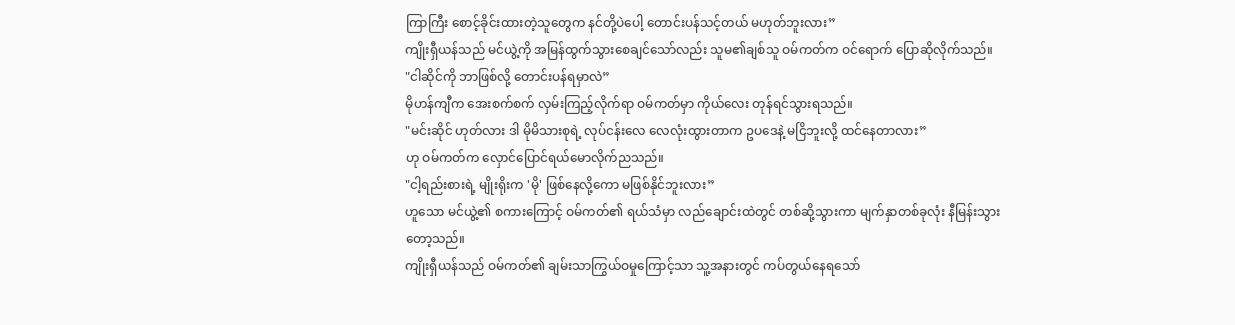ကြာကြီး စောင့်ခိုင်းထားတဲ့သူတွေက နင်တို့ပဲပေါ့ တောင်းပန်သင့်တယ် မဟုတ်ဘူးလား”
ကျိုးရှီယန်သည် မင်ယွဲ့ကို အမြန်ထွက်သွားစေချင်သော်လည်း သူမ၏ချစ်သူ ဝမ်ကတ်က ဝင်ရောက် ပြောဆိုလိုက်သည်။
"ငါဆိုင်ကို ဘာဖြစ်လို့ တောင်းပန်ရမှာလဲ”
မိုဟန်ကျီက အေးစက်စက် လှမ်းကြည့်လိုက်ရာ ဝမ်ကတ်မှာ ကိုယ်လေး တုန်ရင်သွားရသည်။
"မင်းဆိုင် ဟုတ်လား ဒါ မိုမိသားစုရဲ့ လုပ်ငန်းလေ လေလုံးထွားတာက ဥပဒေနဲ့ မငြိဘူးလို့ ထင်နေတာလား”
ဟု ဝမ်ကတ်က လှောင်ပြောင်ရယ်မောလိုက်ညသည်။
"ငါ့ရည်းစားရဲ့ မျိုးရိုးက 'မို' ဖြစ်နေလို့ကော မဖြစ်နိုင်ဘူးလား”
ဟူသော မင်ယွဲ့၏ စကားကြောင့် ဝမ်ကတ်၏ ရယ်သံမှာ လည်ချောင်းထဲတွင် တစ်ဆို့သွားကာ မျက်နှာတစ်ခုလုံး နီမြန်းသွားတော့သည်။
ကျိုးရှီယန်သည် ဝမ်ကတ်၏ ချမ်းသာကြွယ်ဝမှုကြောင့်သာ သူ့အနားတွင် ကပ်တွယ်နေရသော်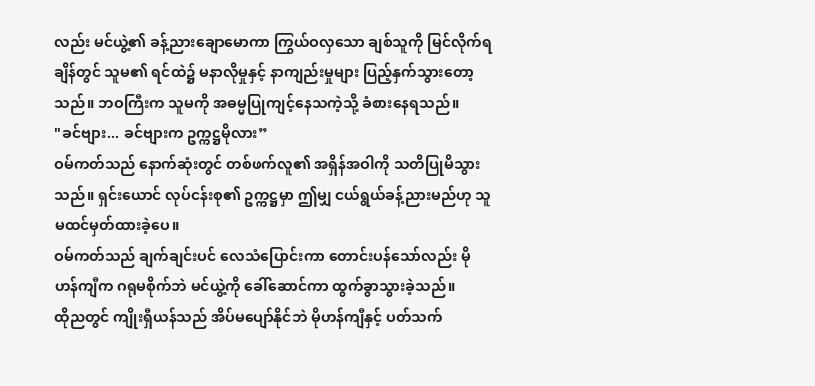လည်း မင်ယွဲ့၏ ခန့်ညားချောမောကာ ကြွယ်ဝလှသော ချစ်သူကို မြင်လိုက်ရချိန်တွင် သူမ၏ ရင်ထဲ၌ မနာလိုမှုနှင့် နာကျည်းမှုများ ပြည့်နှက်သွားတော့သည်။ ဘဝကြီးက သူမကို အဓမ္မပြုကျင့်နေသကဲ့သို့ ခံစားနေရသည်။
"ခင်ဗျား... ခင်ဗျားက ဥက္ကဋ္ဌမိုလား”
ဝမ်ကတ်သည် နောက်ဆုံးတွင် တစ်ဖက်လူ၏ အရှိန်အဝါကို သတိပြုမိသွားသည်။ ရှင်းယောင် လုပ်ငန်းစု၏ ဥက္ကဋ္ဌမှာ ဤမျှ ငယ်ရွယ်ခန့်ညားမည်ဟု သူ မထင်မှတ်ထားခဲ့ပေ။
ဝမ်ကတ်သည် ချက်ချင်းပင် လေသံပြောင်းကာ တောင်းပန်သော်လည်း မိုဟန်ကျီက ဂရုမစိုက်ဘဲ မင်ယွဲ့ကို ခေါ်ဆောင်ကာ ထွက်ခွာသွားခဲ့သည်။
ထိုညတွင် ကျိုးရှီယန်သည် အိပ်မပျော်နိုင်ဘဲ မိုဟန်ကျီနှင့် ပတ်သက်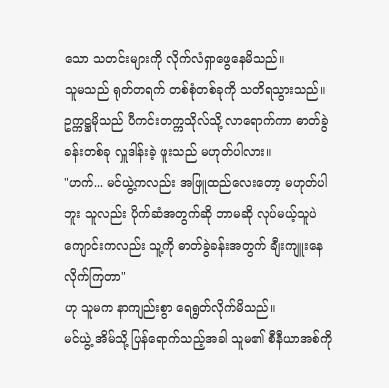သော သတင်းများကို လိုက်လံရှာဖွေနေမိသည်။
သူမသည် ရုတ်တရက် တစ်စုံတစ်ခုကို သတိရသွားသည်။ ဥက္ကဋ္ဌမိုသည် ပီကင်းတက္ကသိုလ်သို့ လာရောက်ကာ ဓာတ်ခွဲခန်းတစ်ခု လှူဒါန်းခဲ့ ဖူးသည် မဟုတ်ပါလား။
"ဟက်... မင်ယွဲ့ကလည်း အဖြူထည်လေးတော့ မဟုတ်ပါဘူး သူလည်း ပိုက်ဆံအတွက်ဆို ဘာမဆို လုပ်မယ့်သူပဲ ကျောင်းကလည်း သူ့ကို ဓာတ်ခွဲခန်းအတွက် ချီးကျူးနေလိုက်ကြတာ"
ဟု သူမက နာကျည်းစွာ ရေရွတ်လိုက်မိသည်။
မင်ယွဲ့ အိမ်သို့ ပြန်ရောက်သည့်အခါ သူမ၏ စီနီယာအစ်ကို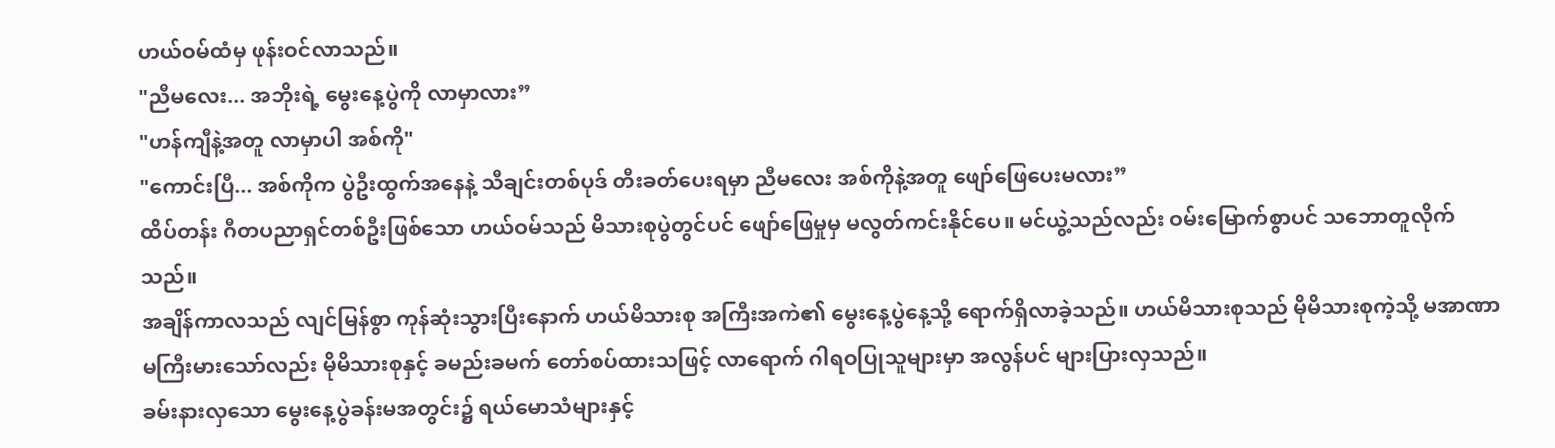ဟယ်ဝမ်ထံမှ ဖုန်းဝင်လာသည်။
"ညီမလေး... အဘိုးရဲ့ မွေးနေ့ပွဲကို လာမှာလား”
"ဟန်ကျီနဲ့အတူ လာမှာပါ အစ်ကို"
"ကောင်းပြီ... အစ်ကိုက ပွဲဦးထွက်အနေနဲ့ သီချင်းတစ်ပုဒ် တီးခတ်ပေးရမှာ ညီမလေး အစ်ကိုနဲ့အတူ ဖျော်ဖြေပေးမလား”
ထိပ်တန်း ဂီတပညာရှင်တစ်ဦးဖြစ်သော ဟယ်ဝမ်သည် မိသားစုပွဲတွင်ပင် ဖျော်ဖြေမှုမှ မလွတ်ကင်းနိုင်ပေ။ မင်ယွဲ့သည်လည်း ဝမ်းမြောက်စွာပင် သဘောတူလိုက်သည်။
အချိန်ကာလသည် လျင်မြန်စွာ ကုန်ဆုံးသွားပြီးနောက် ဟယ်မိသားစု အကြီးအကဲ၏ မွေးနေ့ပွဲနေ့သို့ ရောက်ရှိလာခဲ့သည်။ ဟယ်မိသားစုသည် မိုမိသားစုကဲ့သို့ မအာဏာမကြီးမားသော်လည်း မိုမိသားစုနှင့် ခမည်းခမက် တော်စပ်ထားသဖြင့် လာရောက် ဂါရဝပြုသူများမှာ အလွန်ပင် များပြားလှသည်။
ခမ်းနားလှသော မွေးနေ့ပွဲခန်းမအတွင်း၌ ရယ်မောသံများနှင့်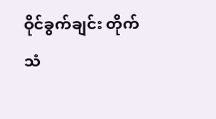ဝိုင်ခွက်ချင်း တိုက်သံ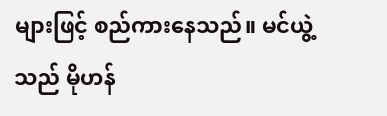များဖြင့် စည်ကားနေသည်။ မင်ယွဲ့သည် မိုဟန်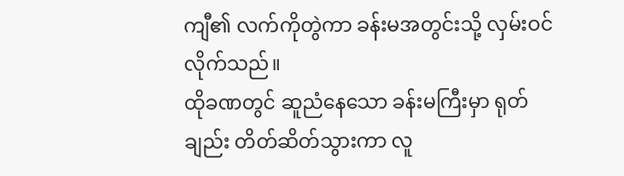ကျီ၏ လက်ကိုတွဲကာ ခန်းမအတွင်းသို့ လှမ်းဝင် လိုက်သည်။
ထိုခဏတွင် ဆူညံနေသော ခန်းမကြီးမှာ ရုတ်ချည်း တိတ်ဆိတ်သွားကာ လူ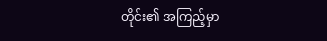တိုင်း၏ အကြည့်မှာ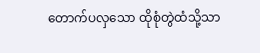တောက်ပလှသော ထိုစုံတွဲထံသို့သာ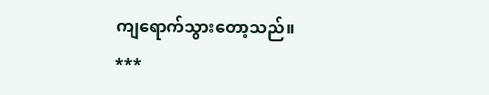ကျရောက်သွားတော့သည်။
***